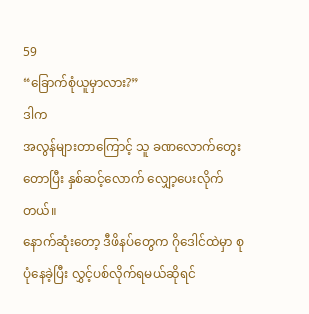59
“ခြောက်စုံယူမှာလား?”
ဒါက
အလွန်များတာကြောင့် သူ ခဏလောက်တွေးတောပြီး နှစ်ဆင့်လောက် လျှော့ပေးလိုက်တယ်။
နောက်ဆုံးတော့ ဒီဖိနပ်တွေက ဂိုဒေါင်ထဲမှာ စုပုံနေခဲ့ပြီး လွှင့်ပစ်လိုက်ရမယ်ဆိုရင်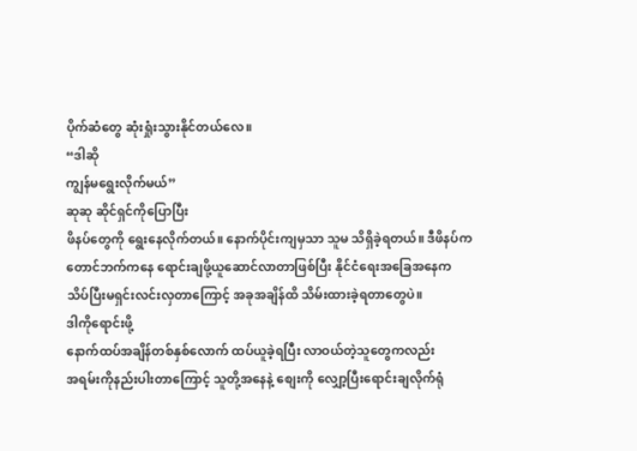ပိုက်ဆံတွေ ဆုံးရှုံးသွားနိုင်တယ်လေ။
“ဒါဆို
ကျွန်မရွေးလိုက်မယ်”
ဆုဆု ဆိုင်ရှင်ကိုပြောပြီး
ဖိနပ်တွေကို ရွေးနေလိုက်တယ်။ နောက်ပိုင်းကျမှသာ သူမ သိရှိခဲ့ရတယ်။ ဒီဖိနပ်က
တောင်ဘက်ကနေ ရောင်းချဖို့ယူဆောင်လာတာဖြစ်ပြီး နိုင်ငံရေးအခြေအနေက
သိပ်ပြီးမရှင်းလင်းလှတာကြောင့် အခုအချိန်ထိ သိမ်းထားခဲ့ရတာတွေပဲ။
ဒါကိုရောင်းဖို့
နောက်ထပ်အချိန်တစ်နှစ်လောက် ထပ်ယူခဲ့ရပြီး လာဝယ်တဲ့သူတွေကလည်း
အရမ်းကိုနည်းပါးတာကြောင့် သူတို့အနေနဲ့ စျေးကို လျှော့ပြီးရောင်းချလိုက်ရုံ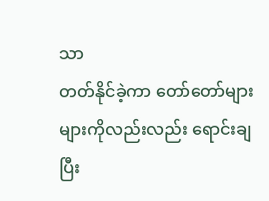သာ
တတ်နိုင်ခဲ့ကာ တော်တော်များများကိုလည်းလည်း ရောင်းချပြီး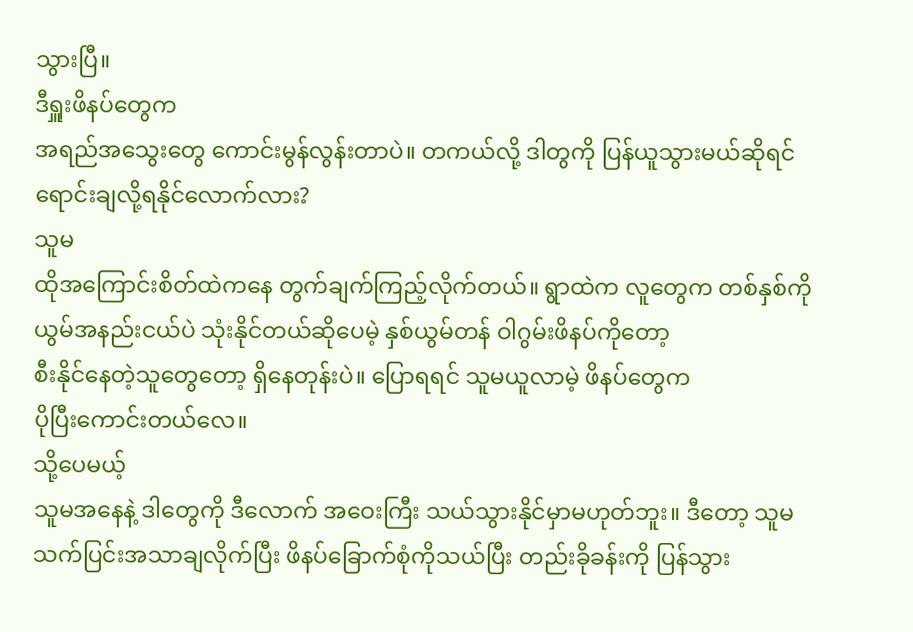သွားပြီ။
ဒီရှူးဖိနပ်တွေက
အရည်အသွေးတွေ ကောင်းမွန်လွန်းတာပဲ။ တကယ်လို့ ဒါတွကို ပြန်ယူသွားမယ်ဆိုရင်
ရောင်းချလို့ရနိုင်လောက်လား?
သူမ
ထိုအကြောင်းစိတ်ထဲကနေ တွက်ချက်ကြည့်လိုက်တယ်။ ရွာထဲက လူတွေက တစ်နှစ်ကို
ယွမ်အနည်းငယ်ပဲ သုံးနိုင်တယ်ဆိုပေမဲ့ နှစ်ယွမ်တန် ဝါဂွမ်းဖိနပ်ကိုတော့
စီးနိုင်နေတဲ့သူတွေတော့ ရှိနေတုန်းပဲ။ ပြောရရင် သူမယူလာမဲ့ ဖိနပ်တွေက
ပိုပြီးကောင်းတယ်လေ။
သို့ပေမယ့်
သူမအနေနဲ့ ဒါတွေကို ဒီလောက် အဝေးကြီး သယ်သွားနိုင်မှာမဟုတ်ဘူး။ ဒီတော့ သူမ
သက်ပြင်းအသာချလိုက်ပြီး ဖိနပ်ခြောက်စုံကိုသယ်ပြီး တည်းခိုခန်းကို ပြန်သွား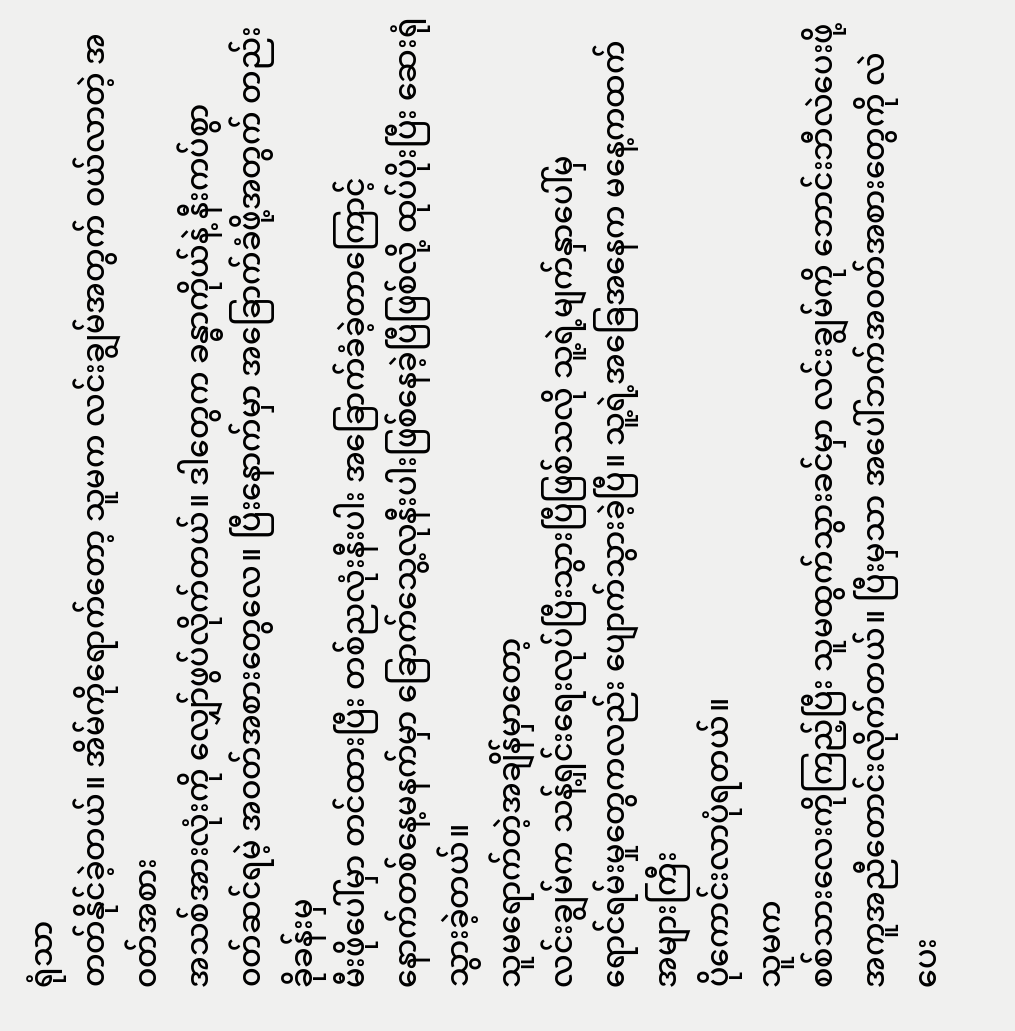ရုံသာ
တတ်နိုင်ခဲ့တယ်။ အိမ်ကိုရောက်တော့ သူမက လင်းချွမ်အတွက် ဝယ်လာတဲ့ အဝတ်အစား
အသစ်အားလုံးကို လျှော်ဖွပ်လိုက်တယ်။ ဒါတွေက ခန္ဓာကိုယ်နဲ့ နီးကပ်စွာ
၀တ်ဆင်ရမဲ့ အဝတ်အစားတွေလေ။ ပြီးနောက်မှာ အခြောက်ခံဖို့အတွက် တည်းခိုခန်းမှ
မီးဖိုပေါ်မှာ တင်ထားပြီး တစ်ညလုံးနီးပါး အခြောက်ခံခဲ့တာကြောင့်
နောက်တစ်နေ့မနက်မှာ ခြောက်သွေ့လုနီးပါးဖြစ်နေခဲ့ပြီဖြစ်လို့ ထုပ်ပိုးပြီး ဆေးရုံသွားခဲ့တယ်။
သူမရောက်တဲ့အချိန်မှာတော့
လင်းချွမ်က သန့်ရှင်းရေးလုပ်ပြီးသွားပြီဖြစ်သလို သူ့ရဲ့မျက်နှာပေါ်မှ
ရောင်ရမ်းမှုတွေကလည်း ပျောက်သွားခဲ့ပြီ။ သူ့ရဲ့အခြေအနေက မနေ့ကထက် အများကြီး
ပိုကောင်းလာပုံရတယ်။
သူမက
စစ်သားလေးကိုကြည့်ပြီး သူမထွက်သွားခင်မှာ လင်းချွမ်ကို ဘောင်းဘီလဲပေးဖို့
အကူအညီတောင်းလိုက်တယ်။ ပြီးမှသာ အပေါ်ဘက်အဝတ်အစားတွေကို လဲပေး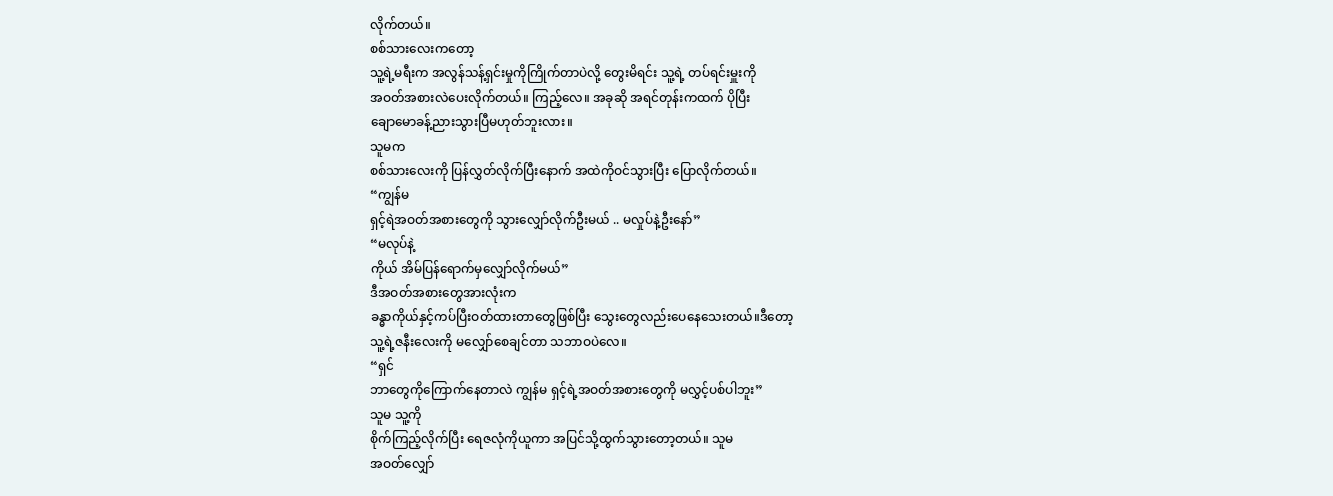လိုက်တယ်။
စစ်သားလေးကတော့
သူ့ရဲ့မရီးက အလွန်သန့်ရှင်းမှုကိုကြိုက်တာပဲလို့ တွေးမိရင်း သူ့ရဲ့ တပ်ရင်းမှူးကို
အဝတ်အစားလဲပေးလိုက်တယ်။ ကြည့်လေ။ အခုဆို အရင်တုန်းကထက် ပိုပြီး
ချောမောခန့်ညားသွားပြီမဟုတ်ဘူးလား။
သူမက
စစ်သားလေးကို ပြန်လွှတ်လိုက်ပြီးနောက် အထဲကိုဝင်သွားပြီး ပြောလိုက်တယ်။
“ကျွန်မ
ရှင့်ရဲအဝတ်အစားတွေကို သွားလျှော်လိုက်ဦးမယ် .. မလှုပ်နဲ့ဦးနော်”
“မလုပ်နဲ့
ကိုယ် အိမ်ပြန်ရောက်မှလျှော်လိုက်မယ်”
ဒီအဝတ်အစားတွေအားလုံးက
ခန္ဓာကိုယ်နှင့်ကပ်ပြီးဝတ်ထားတာတွေဖြစ်ပြီး သွေးတွေလည်းပေနေသေးတယ်။ဒီတော့
သူ့ရဲ့ဇနီးလေးကို မလျှော်စေချင်တာ သဘာဝပဲလေ။
“ရှင်
ဘာတွေကိုကြောက်နေတာလဲ ကျွန်မ ရှင့်ရဲ့အဝတ်အစားတွေကို မလွှင့်ပစ်ပါဘူး”
သူမ သူ့ကို
စိုက်ကြည့်လိုက်ပြီး ရေဇလုံကိုယူကာ အပြင်သို့ထွက်သွားတော့တယ်။ သူမ
အဝတ်လျှော်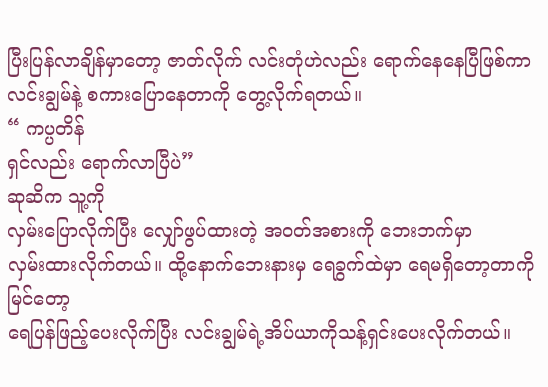ပြီးပြန်လာချိန်မှာတော့ ဇာတ်လိုက် လင်းတုံဟဲလည်း ရောက်နေနေပြီဖြစ်ကာ
လင်းချွမ်နဲ့ စကားပြောနေတာကို တွေ့လိုက်ရတယ်။
“ ကပ္ပတိန်
ရှင်လည်း ရောက်လာပြီပဲ”
ဆုဆိက သူ့ကို
လှမ်းပြောလိုက်ပြီး လျှော်ဖွပ်ထားတဲ့ အဝတ်အစားကို ဘေးဘက်မှာ
လှမ်းထားလိုက်တယ်။ ထို့နောက်ဘေးနားမှ ရေခွက်ထဲမှာ ရေမရှိတော့တာကိုမြင်တော့
ရေပြန်ဖြည့်ပေးလိုက်ပြီး လင်းချွမ်ရဲ့အိပ်ယာကိုသန့်ရှင်းပေးလိုက်တယ်။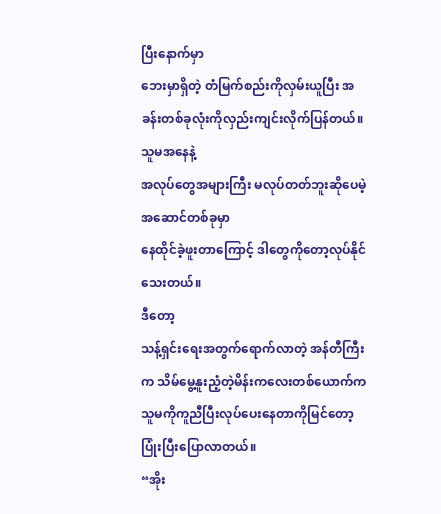ပြီးနောက်မှာ
ဘေးမှာရှိတဲ့ တံမြက်စည်းကိုလှမ်းယူပြီး အခန်းတစ်ခုလုံးကိုလှည်းကျင်းလိုက်ပြန်တယ်။
သူမအနေနဲ့
အလုပ်တွေအများကြီး မလုပ်တတ်ဘူးဆိုပေမဲ့ အဆောင်တစ်ခုမှာ
နေထိုင်ခဲ့ဖူးတာကြောင့် ဒါတွေကိုတော့လုပ်နိုင်သေးတယ်။
ဒီတော့
သန့်ရှင်းရေးအတွက်ရောက်လာတဲ့ အန်တီကြီးက သိမ်မွေ့နူးညံ့တဲ့မိန်းကလေးတစ်ယောက်က
သူမကိုကူညီပြီးလုပ်ပေးနေတာကိုမြင်တော့ ပြုံးပြီးပြောလာတယ်။
“အိုး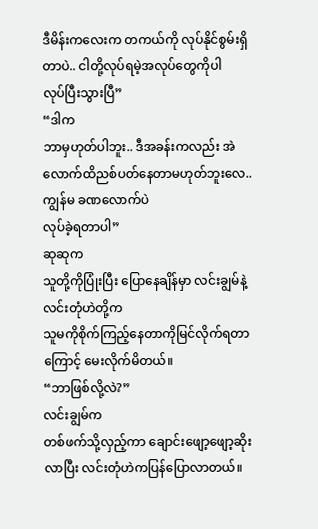ဒီမိန်းကလေးက တကယ်ကို လုပ်နိုင်စွမ်းရှိတာပဲ.. ငါတို့လုပ်ရမဲ့အလုပ်တွေကိုပါ
လုပ်ပြီးသွားပြီ”
“ဒါက
ဘာမှဟုတ်ပါဘူး.. ဒီအခန်းကလည်း အဲလောက်ထိညစ်ပတ်နေတာမဟုတ်ဘူးလေ.. ကျွန်မ ခဏလောက်ပဲ
လုပ်ခဲ့ရတာပါ”
ဆုဆုက
သူတို့ကိုပြုံးပြီး ပြောနေချိန်မှာ လင်းချွမ်နဲ့ လင်းတုံဟဲတို့က
သူမကိုစိုက်ကြည့်နေတာကိုမြင်လိုက်ရတာကြောင့် မေးလိုက်မိတယ်။
“ဘာဖြစ်လို့လဲ?”
လင်းချွမ်က
တစ်ဖက်သို့လှည့်ကာ ချောင်းဖျော့ဖျော့ဆိုးလာပြီး လင်းတုံဟဲကပြန်ပြောလာတယ်။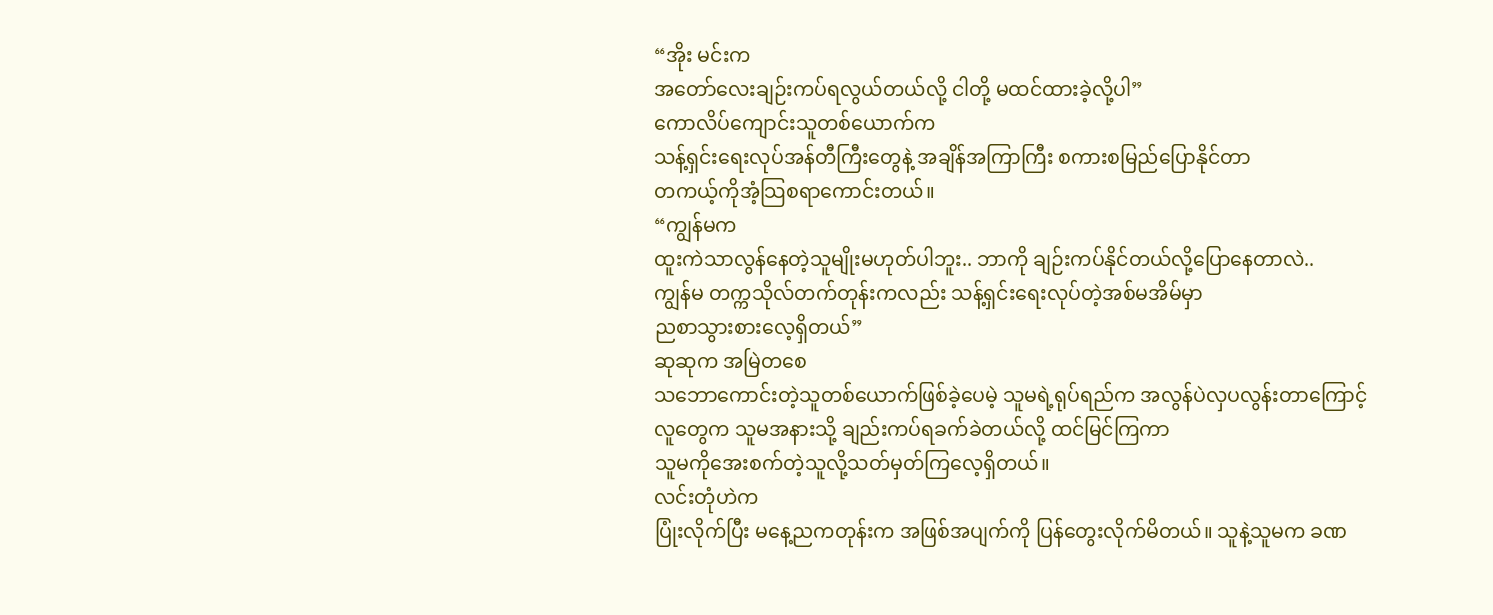“အိုး မင်းက
အတော်လေးချဉ်းကပ်ရလွယ်တယ်လို့ ငါတို့ မထင်ထားခဲ့လို့ပါ”
ကောလိပ်ကျောင်းသူတစ်ယောက်က
သန့်ရှင်းရေးလုပ်အန်တီကြီးတွေနဲ့ အချိန်အကြာကြီး စကားစမြည်ပြောနိုင်တာ
တကယ့်ကိုအံ့သြစရာကောင်းတယ်။
“ကျွန်မက
ထူးကဲသာလွန်နေတဲ့သူမျိုးမဟုတ်ပါဘူး.. ဘာကို ချဉ်းကပ်နိုင်တယ်လို့ပြောနေတာလဲ..
ကျွန်မ တက္ကသိုလ်တက်တုန်းကလည်း သန့်ရှင်းရေးလုပ်တဲ့အစ်မအိမ်မှာ
ညစာသွားစားလေ့ရှိတယ်”
ဆုဆုက အမြဲတစေ
သဘောကောင်းတဲ့သူတစ်ယောက်ဖြစ်ခဲ့ပေမဲ့ သူမရဲ့ရုပ်ရည်က အလွန်ပဲလှပလွန်းတာကြောင့်
လူတွေက သူမအနားသို့ ချည်းကပ်ရခက်ခဲတယ်လို့ ထင်မြင်ကြကာ
သူမကိုအေးစက်တဲ့သူလို့သတ်မှတ်ကြလေ့ရှိတယ်။
လင်းတုံဟဲက
ပြုံးလိုက်ပြီး မနေ့ညကတုန်းက အဖြစ်အပျက်ကို ပြန်တွေးလိုက်မိတယ်။ သူနဲ့သူမက ခဏ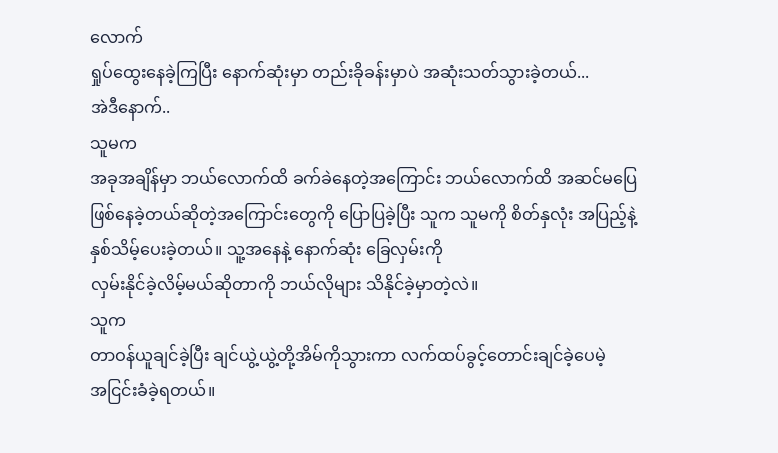လောက်
ရှုပ်ထွေးနေခဲ့ကြပြီး နောက်ဆုံးမှာ တည်းခိုခန်းမှာပဲ အဆုံးသတ်သွားခဲ့တယ်...
အဲဒီနောက်..
သူမက
အခုအချိန်မှာ ဘယ်လောက်ထိ ခက်ခဲနေတဲ့အကြောင်း ဘယ်လောက်ထိ အဆင်မပြေ
ဖြစ်နေခဲ့တယ်ဆိုတဲ့အကြောင်းတွေကို ပြောပြခဲ့ပြီး သူက သူမကို စိတ်နှလုံး အပြည့်နဲ့
နှစ်သိမ့်ပေးခဲ့တယ်။ သူ့အနေနဲ့ နောက်ဆုံး ခြေလှမ်းကို
လှမ်းနိုင်ခဲ့လိမ့်မယ်ဆိုတာကို ဘယ်လိုများ သိနိုင်ခဲ့မှာတဲ့လဲ။
သူက
တာဝန်ယူချင်ခဲ့ပြီး ချင်ယွဲ့ယွဲ့တို့အိမ်ကိုသွားကာ လက်ထပ်ခွင့်တောင်းချင်ခဲ့ပေမဲ့
အငြင်းခံခဲ့ရတယ်။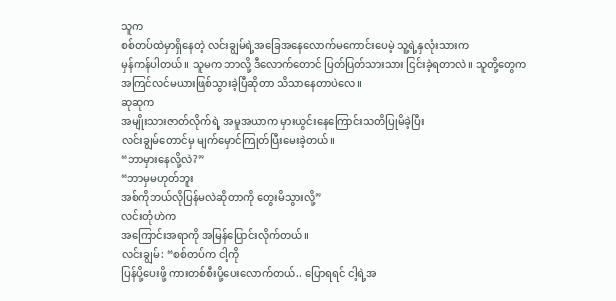သူက
စစ်တပ်ထဲမှာရှိနေတဲ့ လင်းချွမ်ရဲ့အခြေအနေလောက်မကောင်းပေမဲ့ သူ့ရဲ့နှလုံးသားက
မှန်ကန်ပါတယ်။ သူမက ဘာလို့ ဒီလောက်တောင် ပြတ်ပြတ်သားသား ငြင်းခဲ့ရတာလဲ။ သူတို့တွေက
အကြင်လင်မယားဖြစ်သွားခဲ့ပြီဆိုတာ သိသာနေတာပဲလေ။
ဆုဆုက
အမျိုးသားဇာတ်လိုက်ရဲ့ အမူအယာက မှားယွင်းနေကြောင်းသတိပြုမိခဲ့ပြီး
လင်းချွမ်တောင်မှ မျက်မှောင်ကြုတ်ပြီးမေးခဲ့တယ်။
“ဘာမှားနေလို့လဲ?”
“ဘာမှမဟုတ်ဘူး
အစ်ကိုဘယ်လိုပြန်မလဲဆိုတာကို တွေးမိသွားလို့”
လင်းတုံဟဲက
အကြောင်းအရာကို အမြန်ပြောင်းလိုက်တယ်။
လင်းချွမ်: “စစ်တပ်က ငါ့ကို
ပြန်ပို့ပေးဖို့ ကားတစ်စီးပို့ပေးလောက်တယ်.. ပြောရရင် ငါ့ရဲ့အ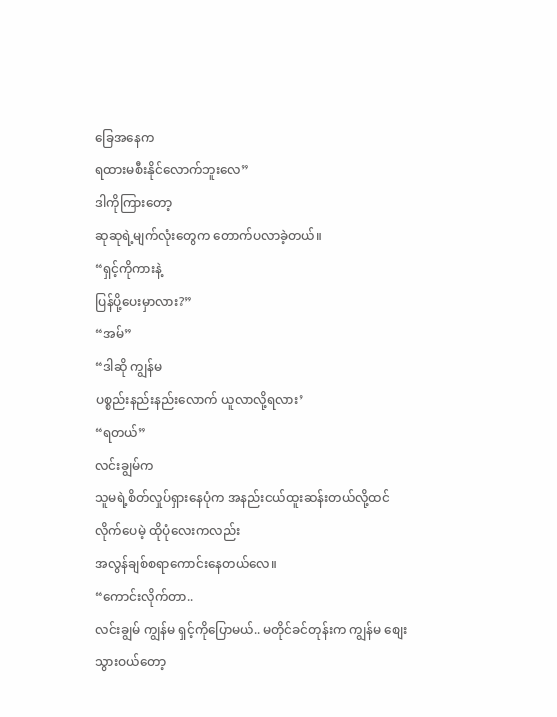ခြေအနေက
ရထားမစီးနိုင်လောက်ဘူးလေ”
ဒါကိုကြားတော့
ဆုဆုရဲ့မျက်လုံးတွေက တောက်ပလာခဲ့တယ်။
“ရှင့်ကိုကားနဲ့
ပြန်ပို့ပေးမှာလား?”
“အမ်”
“ဒါဆို ကျွန်မ
ပစ္စည်းနည်းနည်းလောက် ယူလာလို့ရလား’
“ရတယ်”
လင်းချွမ်က
သူမရဲ့စိတ်လှုပ်ရှားနေပုံက အနည်းငယ်ထူးဆန်းတယ်လို့ထင်လိုက်ပေမဲ့ ထိုပုံလေးကလည်း
အလွန်ချစ်စရာကောင်းနေတယ်လေ။
“ကောင်းလိုက်တာ..
လင်းချွမ် ကျွန်မ ရှင့်ကိုပြောမယ်.. မတိုင်ခင်တုန်းက ကျွန်မ စျေးသွားဝယ်တော့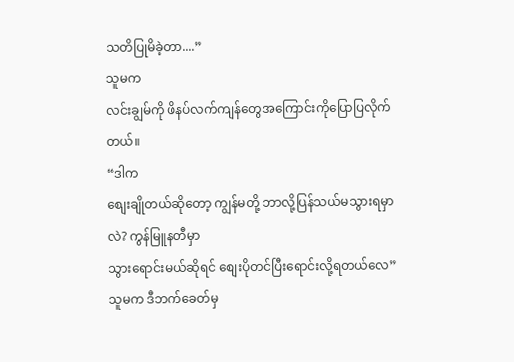သတိပြုမိခဲ့တာ....”
သူမက
လင်းချွမ်ကို ဖိနပ်လက်ကျန်တွေအကြောင်းကိုပြောပြလိုက်တယ်။
“ဒါက
စျေးချိုတယ်ဆိုတော့ ကျွန်မတို့ ဘာလို့ပြန်သယ်မသွားရမှာလဲ? ကွန်မြူနတီမှာ
သွားရောင်းမယ်ဆိုရင် စျေးပိုတင်ပြီးရောင်းလို့ရတယ်လေ”
သူမက ဒီဘက်ခေတ်မှ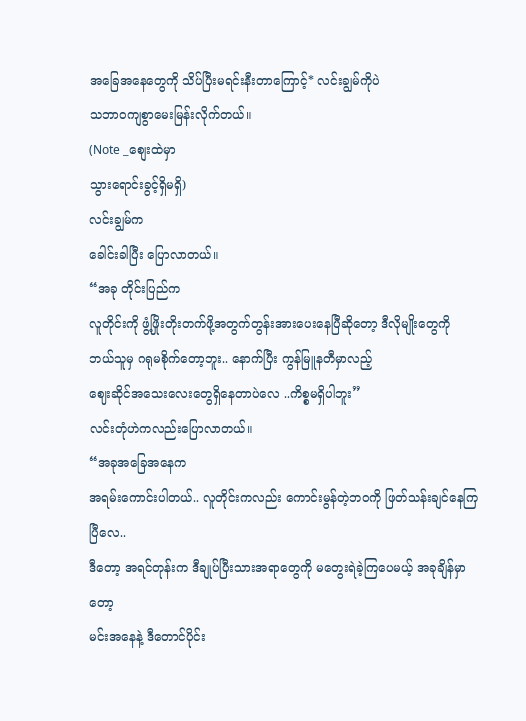အခြေအနေတွေကို သိပ်ပြီးမရင်းနီးတာကြောင့်* လင်းချွမ်ကိုပဲ
သဘာဝကျစွာမေးမြန်းလိုက်တယ်။
(Note _စျေးထဲမှာ
သွားရောင်းခွင့်ရှိမရှိ)
လင်းချွမ်က
ခေါင်းခါပြီး ပြောလာတယ်။
“အခု တိုင်းပြည်က
လူတိုင်းကို ဖွံ့ဖြိုးတိုးတက်ဖို့အတွက်တွန်းအားပေးနေပြီဆိုတော့ ဒီလိုမျိုးတွေကို
ဘယ်သူမှ ဂရုမစိုက်တော့ဘူး.. နောက်ပြီး ကွန်မြူနတီမှာလည့်
ဈေးဆိုင်အသေးလေးတွေရှိနေတာပဲလေ ..ကိစ္စမရှိပါဘူး”
လင်းတုံဟဲကလည်းပြောလာတယ်။
“အခုအခြေအနေက
အရမ်းကောင်းပါတယ်.. လူတိုင်းကလည်း ကောင်းမွန်တဲ့ဘဝကို ဖြတ်သန်းချင်နေကြပြီလေ..
ဒီတော့ အရင်တုန်းက ဒီချုပ်ပြီးသားအရာတွေကို မတွေးရဲခဲ့ကြပေမယ့် အခုချိန်မှာတော့
မင်းအနေနဲ့ ဒီတောင်ပိုင်း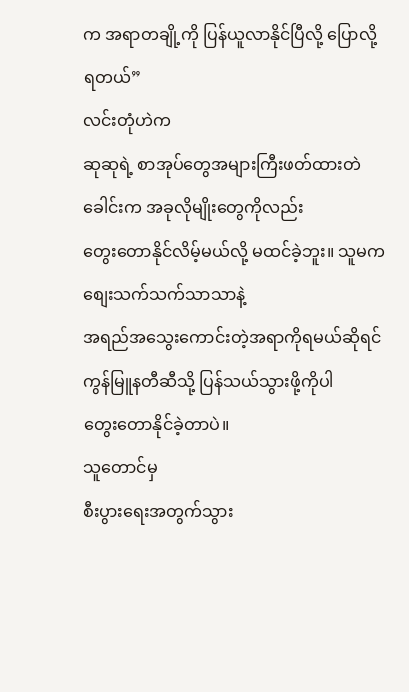က အရာတချို့ကို ပြန်ယူလာနိုင်ပြီလို့ ပြောလို့ရတယ်”
လင်းတုံဟဲက
ဆုဆုရဲ့ စာအုပ်တွေအများကြီးဖတ်ထားတဲ ခေါင်းက အခုလိုမျိုးတွေကိုလည်း
တွေးတောနိုင်လိမ့်မယ်လို့ မထင်ခဲ့ဘူး။ သူမက စျေးသက်သက်သာသာနဲ့
အရည်အသွေးကောင်းတဲ့အရာကိုရမယ်ဆိုရင် ကွန်မြူနတီဆီသို့ ပြန်သယ်သွားဖို့ကိုပါ
တွေးတောနိုင်ခဲ့တာပဲ။
သူတောင်မှ
စီးပွားရေးအတွက်သွား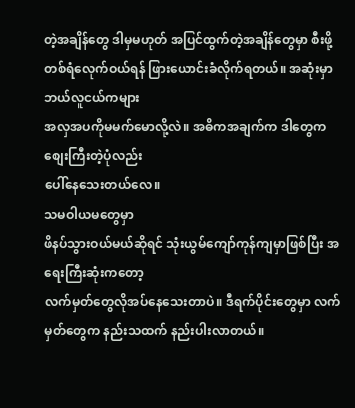တဲ့အချိန်တွေ ဒါမှမဟုတ် အပြင်ထွက်တဲ့အချိန်တွေမှာ စီးဖို့
တစ်ရံလေုက်ဝယ်ရန် ဖြားယောင်းခံလိုက်ရတယ်။ အဆုံးမှာ ဘယ်လူငယ်ကများ
အလှအပကိုမမက်မောလို့လဲ။ အဓိကအချက်က ဒါတွေက စျေးကြီးတဲ့ပုံလည်း
ပေါ်နေသေးတယ်လေ။
သမဝါယမတွေမှာ
ဖိနပ်သွားဝယ်မယ်ဆိုရင် သုံးယွမ်ကျော်ကုန်ကျမှာဖြစ်ပြီး အရေးကြီးဆုံးကတော့
လက်မှတ်တွေလိုအပ်နေသေးတာပဲ။ ဒီရက်ပိုင်းတွေမှာ လက်မှတ်တွေက နည်းသထက် နည်းပါးလာတယ်။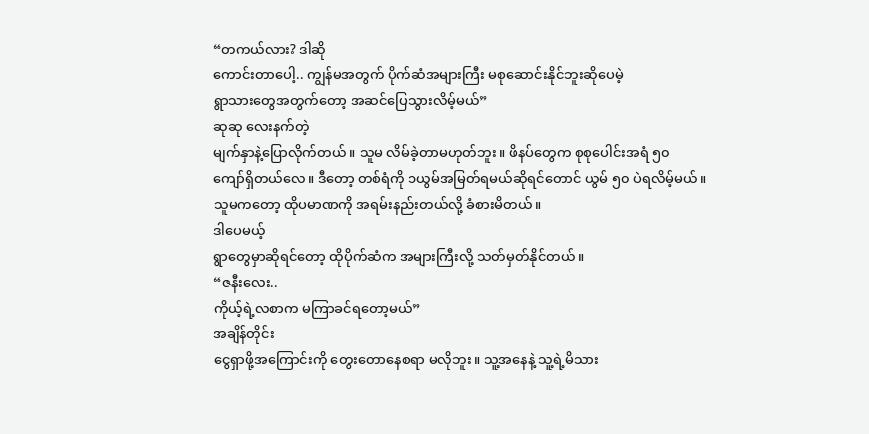“တကယ်လား? ဒါဆို
ကောင်းတာပေါ့.. ကျွန်မအတွက် ပိုက်ဆံအများကြီး မစုဆောင်းနိုင်ဘူးဆိုပေမဲ့
ရွာသားတွေအတွက်တော့ အဆင်ပြေသွားလိမ့်မယ်”
ဆုဆု လေးနက်တဲ့
မျက်နှာနဲ့ပြောလိုက်တယ်။ သူမ လိမ်ခဲ့တာမဟုတ်ဘူး။ ဖိနပ်တွေက စုစုပေါင်းအရံ ၅၀
ကျော်ရှိတယ်လေ။ ဒီတော့ တစ်ရံကို ၁ယွမ်အမြတ်ရမယ်ဆိုရင်တောင် ယွမ် ၅၀ ပဲရလိမ့်မယ်။
သူမကတော့ ထိုပမာဏကို အရမ်းနည်းတယ်လို့ ခံစားမိတယ်။
ဒါပေမယ့်
ရွာတွေမှာဆိုရင်တော့ ထိုပိုက်ဆံက အများကြီးလို့ သတ်မှတ်နိုင်တယ်။
“ဇနီးလေး..
ကိုယ့်ရဲ့လစာက မကြာခင်ရတော့မယ်”
အချိန်တိုင်း
ငွေရှာဖို့အကြောင်းကို တွေးတောနေစရာ မလိုဘူး။ သူ့အနေနဲ့ သူ့ရဲ့မိသား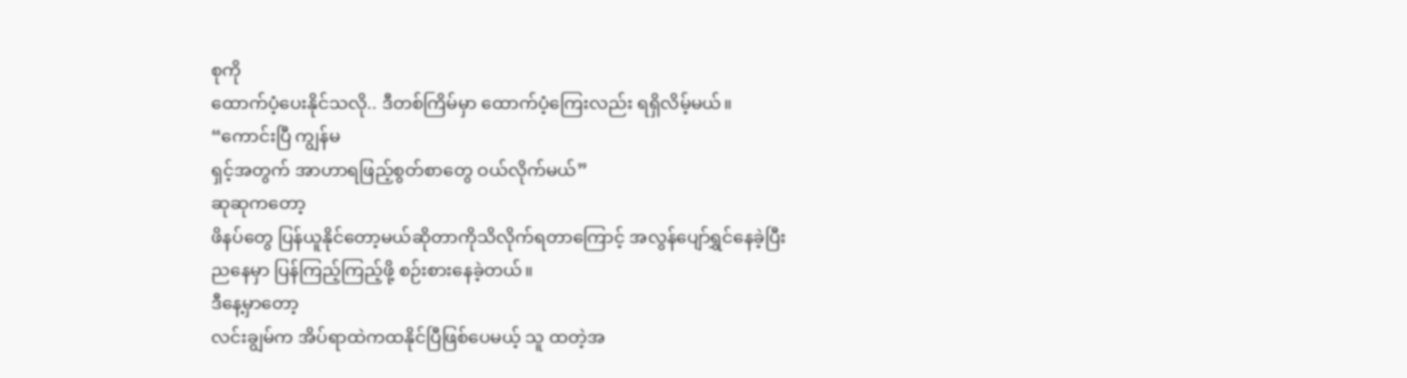စုကို
ထောက်ပံ့ပေးနိုင်သလို.. ဒီတစ်ကြိမ်မှာ ထောက်ပံ့ကြေးလည်း ရရှိလိမ့်မယ်။
“ကောင်းပြီ ကျွန်မ
ရှင့်အတွက် အာဟာရဖြည့်စွတ်စာတွေ ဝယ်လိုက်မယ်”
ဆုဆုကတော့
ဖိနပ်တွေ ပြန်ယူနိုင်တော့မယ်ဆိုတာကိုသိလိုက်ရတာကြောင့် အလွန်ပျော်ရွှင်နေခဲ့ပြီး
ညနေမှာ ပြန်ကြည့်ကြည့်ဖို့ စဉ်းစားနေခဲ့တယ်။
ဒီနေ့မှာတော့
လင်းချွမ်က အိပ်ရာထဲကထနိုင်ပြီဖြစ်ပေမယ့် သူ ထတဲ့အ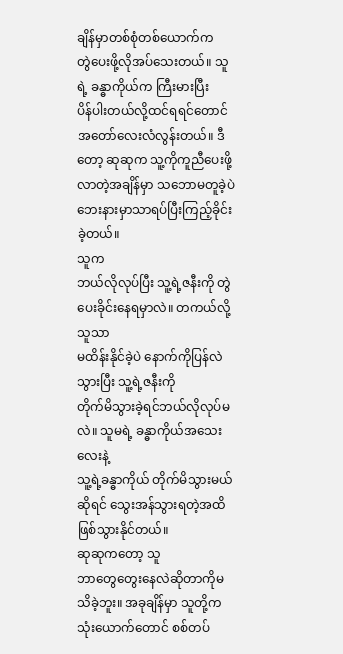ချိန်မှာတစ်စုံတစ်ယောက်က
တွဲပေးဖို့လိုအပ်သေးတယ်။ သူရဲ့ ခန္ဓာကိုယ်က ကြီးမားပြီး
ပိန်ပါးတယ်လို့ထင်ရရင်တောင် အတော်လေးလံလွန်းတယ်။ ဒီတော့ ဆုဆုက သူ့ကိုကူညီပေးဖို့
လာတဲ့အချိန်မှာ သဘောမတူခဲ့ပဲ ဘေးနားမှာသာရပ်ပြီးကြည့်ခိုင်းခဲ့တယ်။
သူက
ဘယ်လိုလုပ်ပြီး သူ့ရဲ့ဇနီးကို တွဲပေးခိုင်းနေရမှာလဲ။ တကယ်လို့ သူသာ
မထိန်းနိုင်ခဲ့ပဲ နောက်ကိုပြန်လဲသွားပြီး သူ့ရဲ့ဇနီးကို
တိုက်မိသွားခဲ့ရင်ဘယ်လိုလုပ်မလဲ။ သူမရဲ့ ခန္ဓာကိုယ်အသေးလေးနဲ့
သူ့ရဲ့ခန္ဓာကိုယ် တိုက်မိသွားမယ်ဆိုရင် သွေးအန်သွားရတဲ့အထိ ဖြစ်သွားနိုင်တယ်။
ဆုဆုကတော့ သူ
ဘာတွေတွေးနေလဲဆိုတာကိုမသိခဲ့ဘူး။ အခုချိန်မှာ သူတို့က သုံးယောက်တောင် စစ်တပ်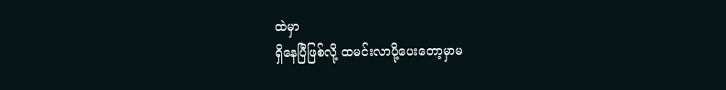ထဲမှာ
ရှိနေပြီဖြစ်လို့ ထမင်းလာပို့ပေးတော့မှာမ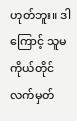ဟုတ်ဘူး။ ဒါကြောင့် သူမကိုယ်တိုင်
လက်မှတ်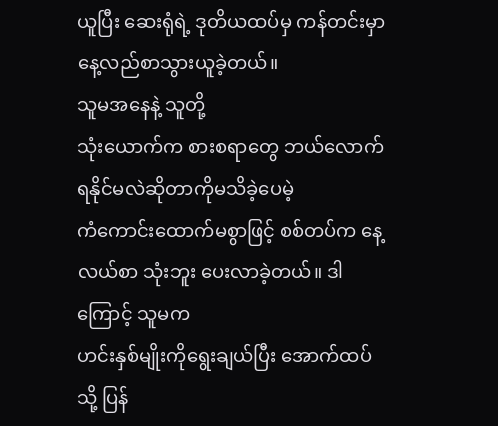ယူပြီး ဆေးရုံရဲ့ ဒုတိယထပ်မှ ကန်တင်းမှာ နေ့လည်စာသွားယူခဲ့တယ်။
သူမအနေနဲ့ သူတို့
သုံးယောက်က စားစရာတွေ ဘယ်လောက်ရနိုင်မလဲဆိုတာကိုမသိခဲ့ပေမဲ့
ကံကောင်းထောက်မစွာဖြင့် စစ်တပ်က နေ့လယ်စာ သုံးဘူး ပေးလာခဲ့တယ်။ ဒါကြောင့် သူမက
ဟင်းနှစ်မျိုးကိုရွေးချယ်ပြီး အောက်ထပ်သို့ ပြန်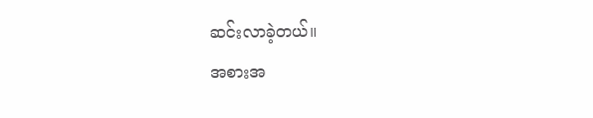ဆင်းလာခဲ့တယ်။
အစားအ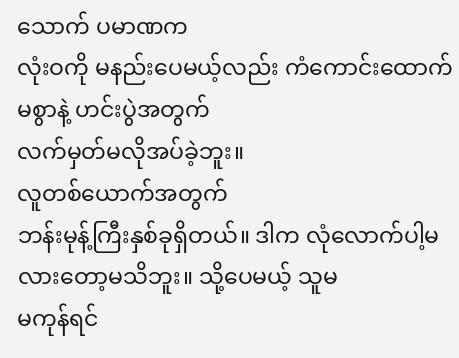သောက် ပမာဏက
လုံးဝကို မနည်းပေမယ့်လည်း ကံကောင်းထောက်မစွာနဲ့ ဟင်းပွဲအတွက်
လက်မှတ်မလိုအပ်ခဲ့ဘူး။
လူတစ်ယောက်အတွက်
ဘန်းမုန့်ကြီးနှစ်ခုရှိတယ်။ ဒါက လုံလောက်ပါ့မလားတော့မသိဘူး။ သို့ပေမယ့် သူမ
မကုန်ရင်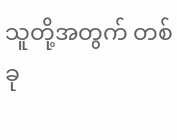သူတို့အတွက် တစ်ခု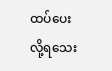ထပ်ပေးလို့ရသေး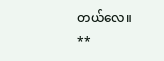တယ်လေ။
**